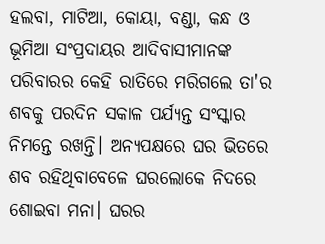ହଲବା, ମାଟିଆ, କୋୟା, ବଣ୍ଡା, କନ୍ଧ ଓ ଭୂମିଆ ସଂପ୍ରଦାୟର ଆଦିବାସୀମାନଙ୍କ ପରିବାରର କେହି ରାତିରେ ମରିଗଲେ ତା'ର ଶବକୁ ପରଦିନ ସକାଳ ପର୍ଯ୍ୟନ୍ତ ସଂସ୍କାର ନିମନ୍ତେ ରଖନ୍ତି। ଅନ୍ୟପକ୍ଷରେ ଘର ଭିତରେ ଶବ ରହିଥିବାବେଳେ ଘରଲୋକେ ନିଦରେ ଶୋଇବା ମନା। ଘରର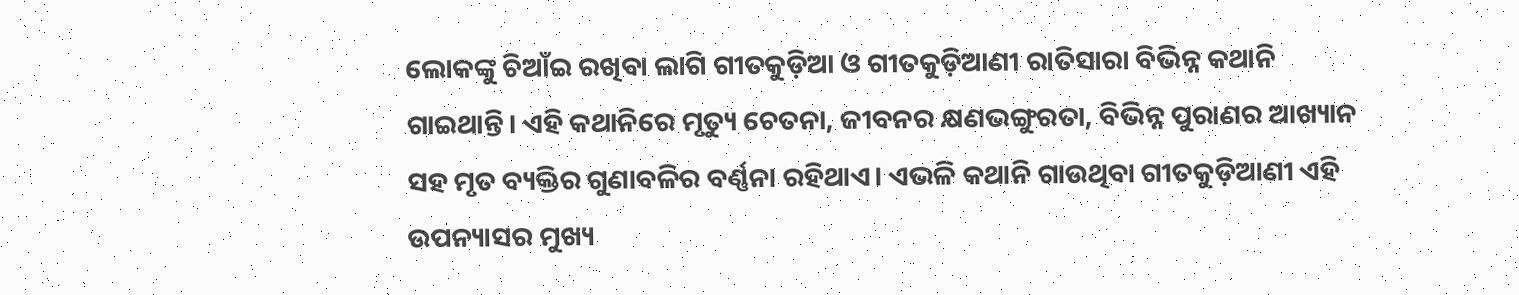ଲୋକଙ୍କୁ ଚିଆଁଇ ରଖିବା ଲାଗି ଗୀତକୁଡ଼ିଆ ଓ ଗୀତକୁଡ଼ିଆଣୀ ରାତିସାରା ବିଭିନ୍ନ କଥାନି ଗାଇଥାନ୍ତି। ଏହି କଥାନିରେ ମୃତ୍ୟୁ ଚେତନା, ଜୀବନର କ୍ଷଣଭଙ୍ଗୁରତା, ବିଭିନ୍ନ ପୁରାଣର ଆଖ୍ୟାନ ସହ ମୃତ ବ୍ୟକ୍ତିର ଗୁଣାବଳିର ବର୍ଣ୍ଣନା ରହିଥାଏ। ଏଭଳି କଥାନି ଗାଉଥିବା ଗୀତକୁଡ଼ିଆଣୀ ଏହି ଉପନ୍ୟାସର ମୁଖ୍ୟ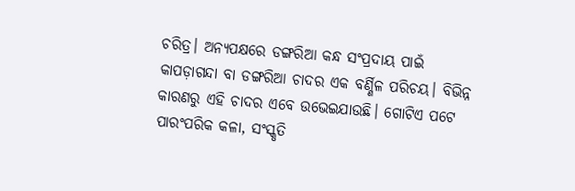ଚରିତ୍ର। ଅନ୍ୟପକ୍ଷରେ ଡଙ୍ଗରିଆ କନ୍ଧ ସଂପ୍ରଦାୟ ପାଇଁ କାପଡ଼ାଗନ୍ଦା ବା ଡଙ୍ଗରିଆ ଚାଦର ଏକ ବର୍ଣ୍ଣିଳ ପରିଚୟ। ବିଭିନ୍ନ କାରଣରୁ ଏହି ଚାଦର ଏବେ ଉଭେଇଯାଉଛି। ଗୋଟିଏ ପଟେ ପାରଂପରିକ କଳା, ସଂସ୍କୃତି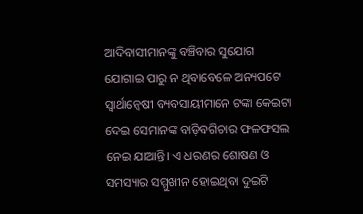ଆଦିବାସୀମାନଙ୍କୁ ବଞ୍ଚିବାର ସୁଯୋଗ ଯୋଗାଇ ପାରୁ ନ ଥିବାବେଳେ ଅନ୍ୟପଟେ ସ୍ୱାର୍ଥାନ୍ୱେଷୀ ବ୍ୟବସାୟୀମାନେ ଟଙ୍କା କେଇଟା ଦେଇ ସେମାନଙ୍କ ବାଡ଼ିବଗିଚାର ଫଳଫସଲ ନେଇ ଯାଆନ୍ତି। ଏ ଧରଣର ଶୋଷଣ ଓ ସମସ୍ୟାର ସମ୍ମୁଖୀନ ହୋଇଥିବା ଦୁଇଟି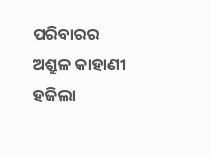ପରିବାରର ଅଶ୍ରୁଳ କାହାଣୀ ହଜିଲା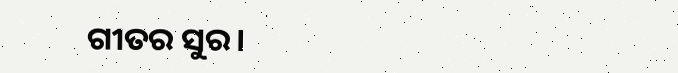ଗୀତର ସୁର।